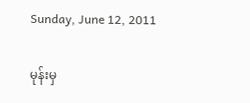Sunday, June 12, 2011

မုန်းမှ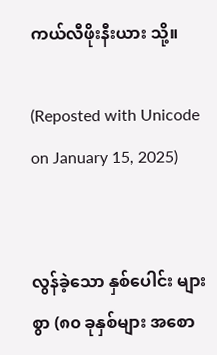ကယ်လီဖိုးနီးယား သို့။

(Reposted with Unicode on January 15, 2025)


လွန်ခဲ့သော နှစ်ပေါင်း များစွာ (၈၀ ခုနှစ်များ အစော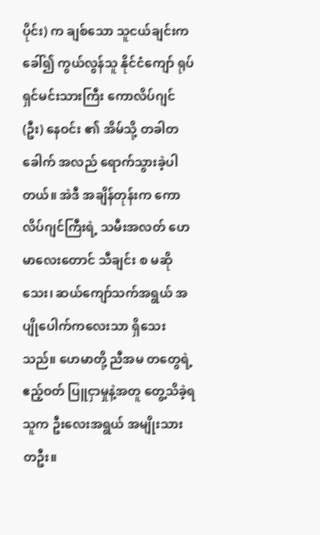ပိုင်း) က ချစ်သော သူငယ်ချင်းက ခေါ်၍ ကွယ်လွန်သူ နိုင်ငံကျော် ရုပ်ရှင်မင်းသားကြီး ကောလိပ်ဂျင် (ဦး) နေဝင်း ၏ အိမ်သို့ တခါတခေါက် အလည် ရောက်သွားခဲ့ပါတယ်။ အဲဒီ အချိန်တုန်းက ကောလိပ်ဂျင်ကြီးရဲ့ သမီးအလတ် ဟေမာလေးတောင် သီချင်း စ မဆိုသေး၊ ဆယ်ကျော်သက်အရွယ် အပျိုပေါက်ကလေးသာ ရှိသေးသည်။ ဟေမာတို့ ညီအမ တတွေရဲ့ ဧည့်ဝတ် ပြူငှာမှုနဲ့အတူ တွေ့သိခဲ့ရသူက ဦးလေးအရွယ် အမျိုးသား တဦး။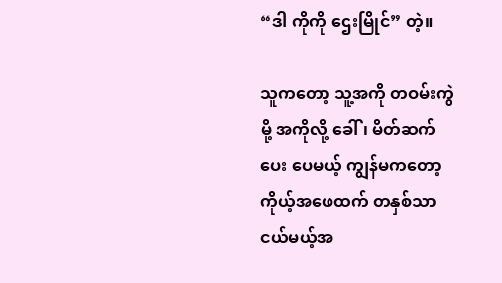“ဒါ ကိုကို ဌေးမြိုင်” တဲ့။

သူကတော့ သူ့အကို တဝမ်းကွဲမို့ အကိုလို့ ခေါ်၊ မိတ်ဆက်ပေး ပေမယ့် ကျွန်မကတော့ ကိုယ့်အဖေထက် တနှစ်သာ ငယ်မယ့်အ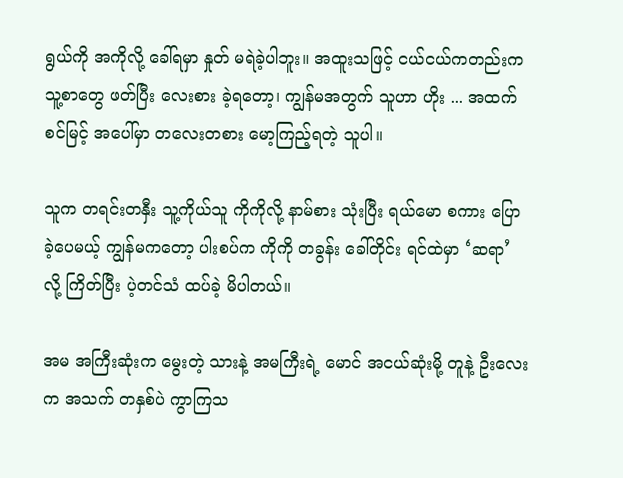ရွယ်ကို အကိုလို့ ခေါ်ရမှာ နှုတ် မရဲခဲ့ပါဘူး။ အထူးသဖြင့် ငယ်ငယ်ကတည်းက သူ့စာတွေ ဖတ်ပြီး လေးစား ခဲ့ရတော့၊ ကျွန်မအတွက် သူဟာ ဟိုး ... အထက် စင်မြင့် အပေါ်မှာ တလေးတစား မော့ကြည့်ရတဲ့ သူပါ။

သူက တရင်းတနှီး သူ့ကိုယ်သူ ကိုကိုလို့ နာမ်စား သုံးပြီး ရယ်မော စကား ပြောခဲ့ပေမယ့် ကျွန်မကတော့ ပါးစပ်က ကိုကို တခွန်း ခေါ်တိုင်း ရင်ထဲမှာ ‘ဆရာ’ လို့ ကြိတ်ပြီး ပဲ့တင်သံ ထပ်ခဲ့ မိပါတယ်။

အမ အကြီးဆုံးက မွေးတဲ့ သားနဲ့ အမကြီးရဲ့ မောင် အငယ်ဆုံးမို့ တူနဲ့ ဦးလေးက အသက် တနှစ်ပဲ ကွာကြသ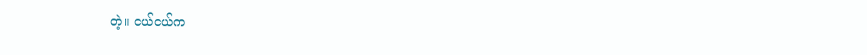တဲ့။ ငယ်ငယ်က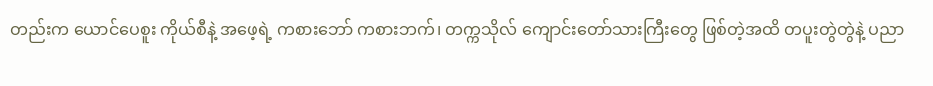တည်းက ယောင်ပေစူး ကိုယ်စီနဲ့ အဖေ့ရဲ့ ကစားဘော် ကစားဘက်၊ တက္ကသိုလ် ကျောင်းတော်သားကြီးတွေ ဖြစ်တဲ့အထိ တပူးတွဲတွဲနဲ့ ပညာ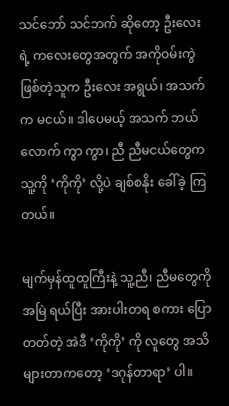သင်ဘော် သင်ဘက် ဆိုတော့ ဦးလေးရဲ့ ကလေးတွေအတွက် အကိုဝမ်းကွဲ ဖြစ်တဲ့သူက ဦးလေး အရွယ်၊ အသက်က မငယ်။ ဒါပေမယ့် အသက် ဘယ်လောက် ကွာ ကွာ၊ ညီ ညီမငယ်တွေက သူ့ကို ‘ကိုကို’ လို့ပဲ ချစ်စနိုး ခေါ်ခဲ့ ကြတယ်။

မျက်မှန်ထူထူကြီးနဲ့ သူ့ညီ၊ ညီမတွေကို အမြဲ ရယ်ပြီး အားပါးတရ စကား ပြောတတ်တဲ့ အဲဒီ ‘ကိုကို’ ကို လူတွေ အသိများတာကတော့ ‘ဒဂုန်တာရာ’ ပါ။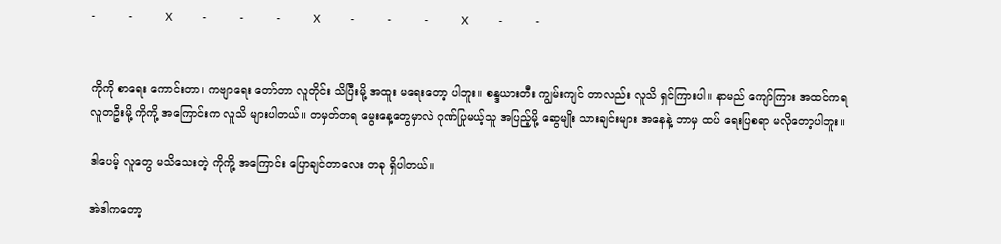-           -           X          -           -           -           X          -           -           -           X          -           -


ကိုကို စာရေး ကောင်းတာ၊ ကဗျာရေး တော်တာ လူတိုင်း သိပြီးမို့ အထူး မရေးတော့ ပါဘူး။ စန္ဒယားတီး ကျွမ်းကျင် တာလည်း လူသိ ရှင်ကြားပါ။ နာမည် ကျော်ကြား အထင်ကရ လူတဦးမို့ ကိုကို့ အကြောင်းက လူသိ များပါတယ်။ တမှတ်တရ မွေးနေ့တွေမှာလဲ ဂုဏ်ပြုမယ့်သူ အပြည့်မို့ ဆွေမျိုး သားချင်းများ အနေနဲ့ ဘာမှ ထပ် ရေးပြစရာ မလိုတော့ပါဘူး။

ဒါပေမ့် လူတွေ မသိသေးတဲ့ ကိုကို့ အကြောင်း ပြောချင်တာလေး တခု ရှိပါတယ်။

အဲဒါကတော့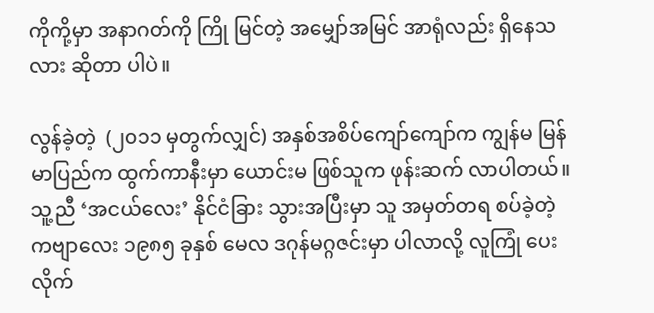ကိုကို့မှာ အနာဂတ်ကို ကြို မြင်တဲ့ အမျှော်အမြင် အာရုံလည်း ရှိနေသလား ဆိုတာ ပါပဲ။

လွန်ခဲ့တဲ့  (၂၀၁၁ မှတွက်လျှင်) အနှစ်အစိပ်ကျော်ကျော်က ကျွန်မ မြန်မာပြည်က ထွက်ကာနီးမှာ ယောင်းမ ဖြစ်သူက ဖုန်းဆက် လာပါတယ်။ သူ့ညီ ‘အငယ်လေး’ နိုင်ငံခြား သွားအပြီးမှာ သူ အမှတ်တရ စပ်ခဲ့တဲ့ ကဗျာလေး ၁၉၈၅ ခုနှစ် မေလ ဒဂုန်မဂ္ဂဇင်းမှာ ပါလာလို့ လူကြုံ ‌ပေးလိုက်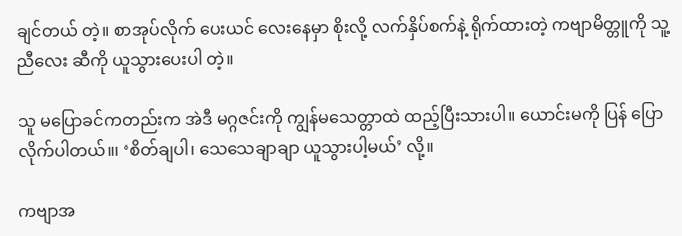ချင်တယ် တဲ့။ စာအုပ်လိုက် ပေးယင် လေးနေမှာ စိုးလို့ လက်နှိပ်စက်နဲ့ ရိုက်ထားတဲ့ ကဗျာမိတ္တူကို သူ့ ညီလေး ဆီကို ယူသွားပေးပါ တဲ့။

သူ မပြောခင်ကတည်းက အဲဒီ မဂ္ဂဇင်းကို ကျွန်မသေတ္တာထဲ ထည့်ပြီးသားပါ။ ယောင်းမကို ပြန် ပြောလိုက်ပါတယ်။၊ ‘စိတ်ချပါ၊ သေသေချာချာ ယူသွားပါ့မယ်’ လို့။

ကဗျာအ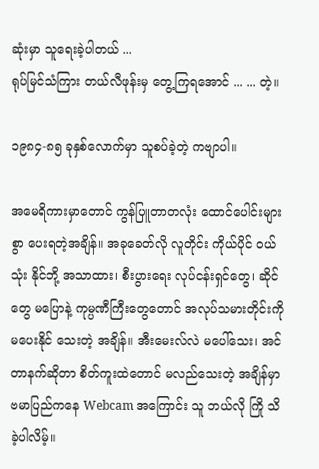ဆုံးမှာ သူရေးခဲ့ပါတယ် ...
ရုပ်မြင်သံကြား တယ်လီဖုန်းမှ တွေ့ကြရအောင် ... ... တဲ့။

၁၉၈၄-၈၅ ခုနှစ်လောက်မှာ သူစပ်ခဲ့တဲ့ ကဗျာပါ။

အမေရိကားမှာတောင် ကွန်ပြူတာတလုံး ထောင်ပေါင်းများစွာ ပေးရတဲ့အချိန်။ အခုခေတ်လို လူတိုင်း ကိုယ်ပိုင် ဝယ် သုံး နိုင်ဘို့ အသာထား၊ စီးပွားရေး လုပ်ငန်းရှင်တွေ၊ ဆိုင်တွေ မပြောနဲ့ ကုမ္ပဏီကြီးတွေတောင် အလုပ်သမားတိုင်းကို မပေးနိုင် သေးတဲ့ အချိန်။ အီးမေးလ်လဲ မပေါ်သေး၊ အင်တာနက်ဆိုတာ စိတ်ကူးထဲတောင် မလည်သေးတဲ့ အချိန်မှာ ဗမာပြည်ကနေ Webcam အကြောင်း သူ ဘယ်လို ကြို သိခဲ့ပါလိမ့်။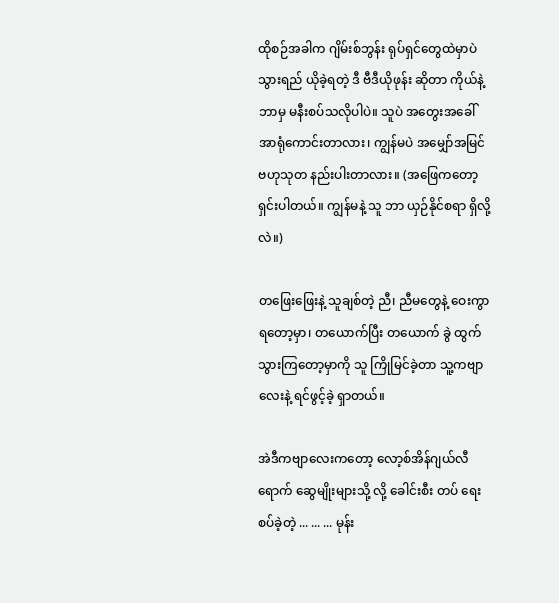ထိုစဉ်အခါက ဂျိမ်းစ်ဘွန်း ရုပ်ရှင်တွေထဲမှာပဲ သွားရည် ယိုခဲ့ရတဲ့ ဒီ ဗီဒီယိုဖုန်း ဆိုတာ ကိုယ်နဲ့ ဘာမှ မနီးစပ်သလိုပါပဲ။ သူပဲ အတွေးအခေါ် အာရုံကောင်းတာလား၊ ကျွန်မပဲ အမျှော်အမြင် ဗဟုသုတ နည်းပါးတာလား။ (အဖြေကတော့ ရှင်းပါတယ်။ ကျွန်မနဲ့ သူ ဘာ ယှဉ်နိုင်စရာ ရှိလို့လဲ။)

တဖြေးဖြေးနဲ့ သူချစ်တဲ့ ညီ၊ ညီမတွေနဲ့ ဝေးကွာရတော့မှာ၊ တယောက်ပြီး တယောက် ခွဲ ထွက် သွားကြတော့မှာကို သူ ကြိုမြင်ခဲ့တာ သူ့ကဗျာလေးနဲ့ ရင်ဖွင့်ခဲ့ ရှာတယ်။

အဲဒီကဗျာလေးကတော့ လော့စ်အိန်ဂျယ်လီရောက် ဆွေမျိုးများသို့ လို့ ခေါင်းစီး တပ် ရေးစပ်ခဲ့တဲ့ ... ... ... မုန်း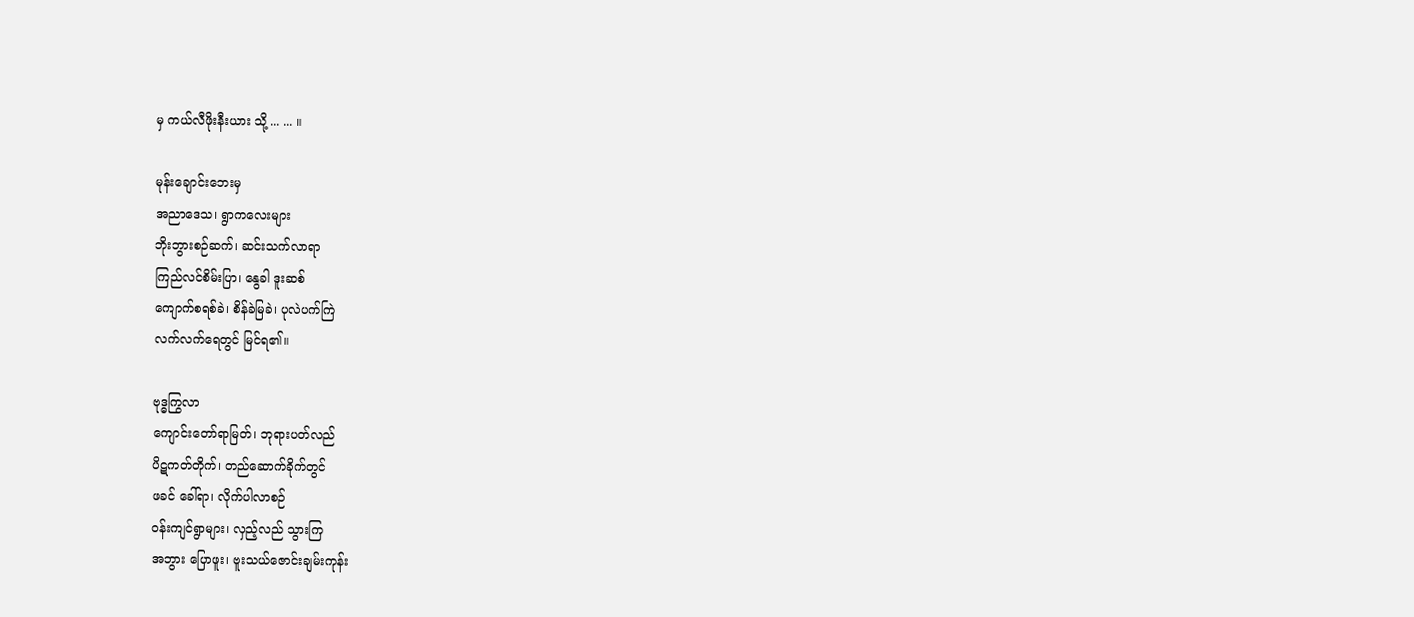မှ ကယ်လီဖိုးနီးယား သို့ ... ... ။

မုန်းချောင်းဘေးမှ
အညာဒေသ၊ ရွာကလေးများ
ဘိုးဘွားစဉ်ဆက်၊ ဆင်းသက်လာရာ
ကြည်လင်စိမ်းပြာ၊ နွေခါ ဒူးဆစ်
ကျောက်စရစ်ခဲ၊ စိန်ခဲမြခဲ၊ ပုလဲပက်ကြဲ
လက်လက်ရေတွင် မြင်ရ၏။

ဗုဒ္ဓကြွလာ
ကျောင်းတော်ရာမြတ်၊ ဘုရားပတ်လည်
ပိဋကတ်တိုက်၊ တည်ဆောက်ခိုက်တွင်
ဖခင် ခေါ်ရာ၊ လိုက်ပါလာစဉ်
ဝန်းကျင်ရွာများ၊ လှည့်လည် သွားကြ
အဘွား ပြောဖူး၊ ဗူးသယ်ဇောင်းချမ်းကုန်း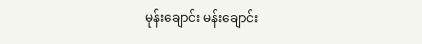မုန်းချောင်း မန်းချောင်း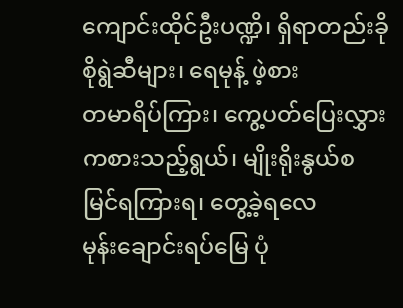ကျောင်းထိုင်ဦးပဏ္ဍိ၊ ရှိရာတည်းခို
စိုရွဲဆီများ၊ ရေမုန့် ဖဲ့စား
တမာရိပ်ကြား၊ ကွေ့ပတ်ပြေးလွှား
ကစားသည့်ရွယ်၊ မျိုးရိုးနွယ်စ
မြင်ရကြားရ၊ တွေ့ခဲ့ရလေ
မုန်းချောင်းရပ်မြေ ပုံ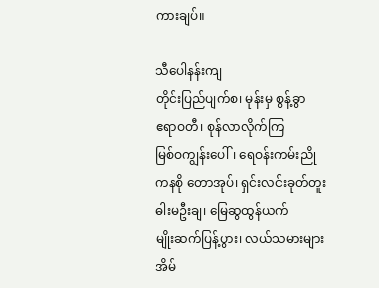ကားချပ်။

သီပေါနန်းကျ
တိုင်းပြည်ပျက်စ၊ မုန်းမှ စွန့်ခွာ
ဧရာဝတီ၊ စုန်လာလိုက်ကြ
မြစ်ဝကျွန်းပေါ်၊ ရေဝန်းကမ်းညို
ကနစို တောအုပ်၊ ရှင်းလင်းခုတ်တူး
ဓါးမဦးချ၊ မြေဆွထွန်ယက်
မျိုးဆက်ပြန့်ပွား၊ လယ်သမားများ
အိမ်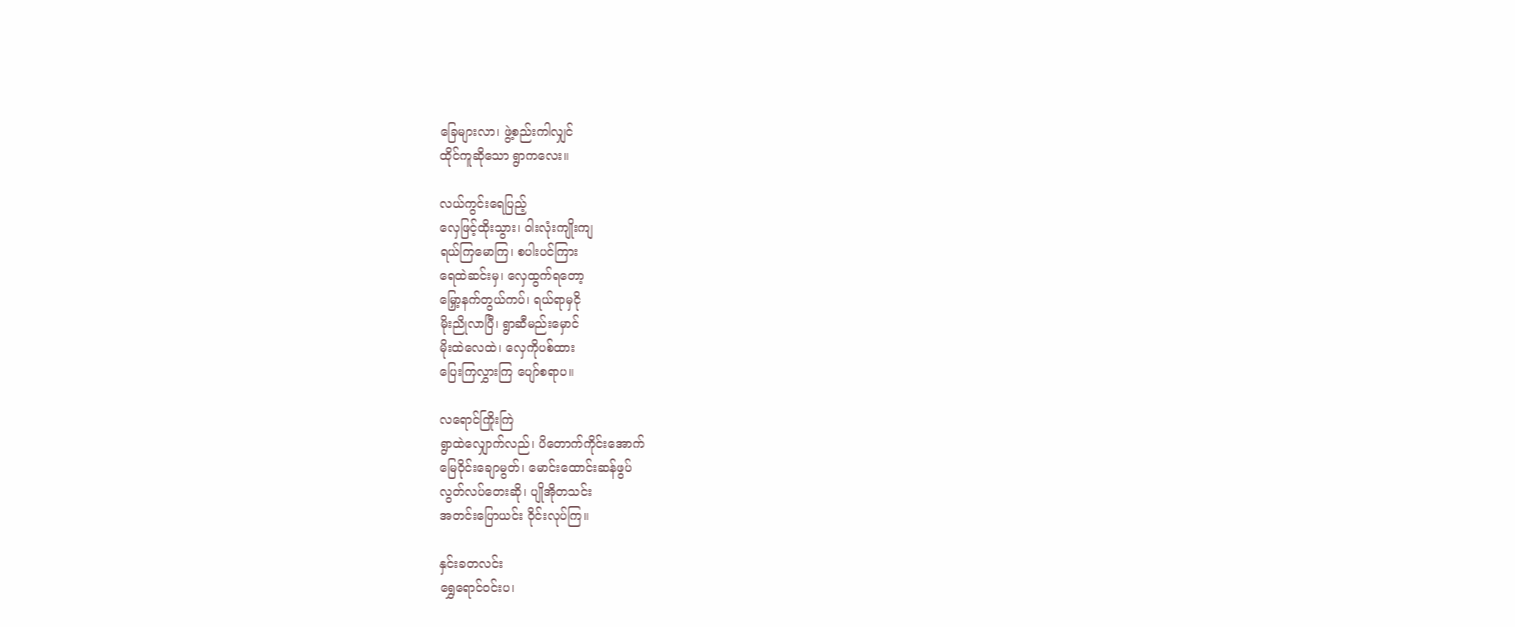ခြေများလာ၊ ဖွဲ့စည်းကါလျှင်
ထိုင်ကူဆိုသော ရွာကလေး။

လယ်ကွင်းရေပြည့်
လှေဖြင့်ထိုးသွား၊ ဝါးလုံးကျိုးကျ
ရယ်ကြမောကြ၊ စပါးပင်ကြား
ရေထဲဆင်းမှ၊ လှေထွက်ရတော့
မြှော့နက်တွယ်ကပ်၊ ရယ်ရာမှငို
မိုးညိုလာပြီ၊ ရွာဆီမည်းမှောင်
မိုးထဲလေထဲ၊ လှေကိုပစ်ထား
ပြေးကြလွှားကြ ပျော်စရာပ။

လရောင်ကြိုးကြဲ
ရွာထဲလျှောက်လည်၊ ပိတောက်ကိုင်းအောက်
မြေဝိုင်းချောမွတ်၊ မောင်းထောင်းဆန်ဖွပ်
လွတ်လပ်တေးဆို၊ ပျိုအိုတသင်း
အတင်းပြောယင်း ဝိုင်းလုပ်ကြ။

နှင်းခတလင်း
ရွှေရောင်ဝင်းပ၊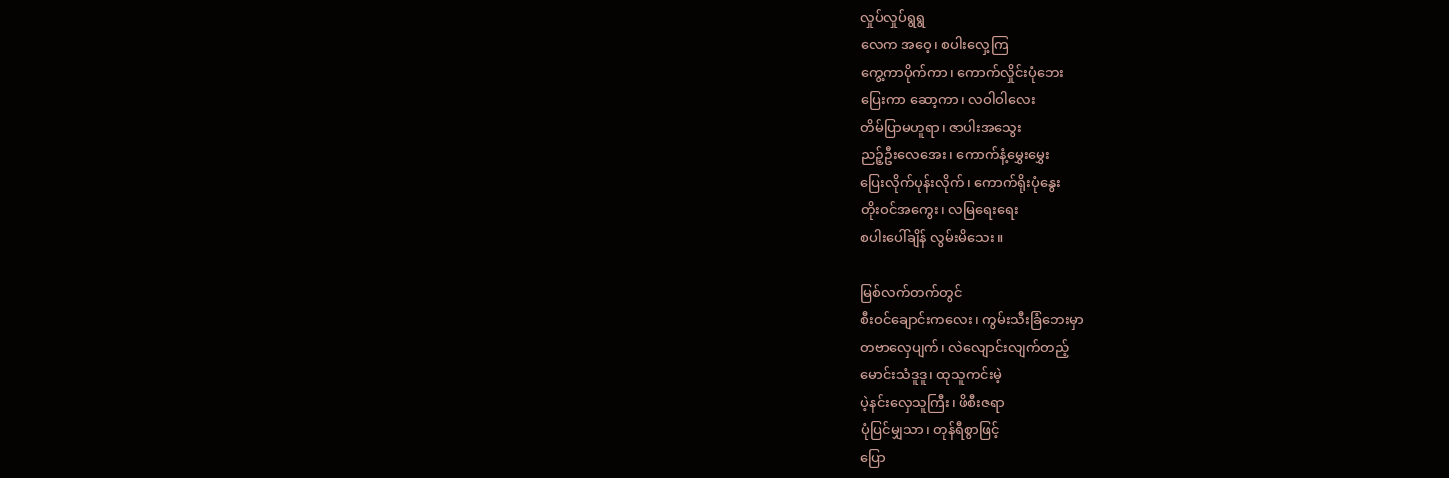လှုပ်လှုပ်ရွရွ
လေက အဝေ့၊ စပါးလှေ့ကြ
ကွေ့ကာပိုက်ကာ၊ ကောက်လှိုင်းပုံဘေး
ပြေးကာ ဆော့ကာ၊ လဝါဝါလေး
တိမ်ပြာမဟူရာ၊ ဇာပါးအသွေး
ညဉ့်ဦးလေအေး၊ ကောက်နံ့မွှေးမွှေး
ပြေးလိုက်ပုန်းလိုက်၊ ကောက်ရိုးပုံနွေး
တိုးဝင်အကွေး၊ လမြရေးရေး
စပါးပေါ်ချိန် လွမ်းမိသေး။

မြစ်လက်တက်တွင်
စီးဝင်ချောင်းကလေး၊ ကွမ်းသီးခြံဘေးမှာ
တဗာလှေပျက်၊ လဲလျောင်းလျက်တည့်
မောင်းသံဒူဒူ၊ ထုသူကင်းမဲ့
ပဲ့နင်းလှေသူကြီး၊ ဖိစီးဇရာ
ပုံပြင်မျှသာ၊ တုန်ရီစွာဖြင့်
ပြော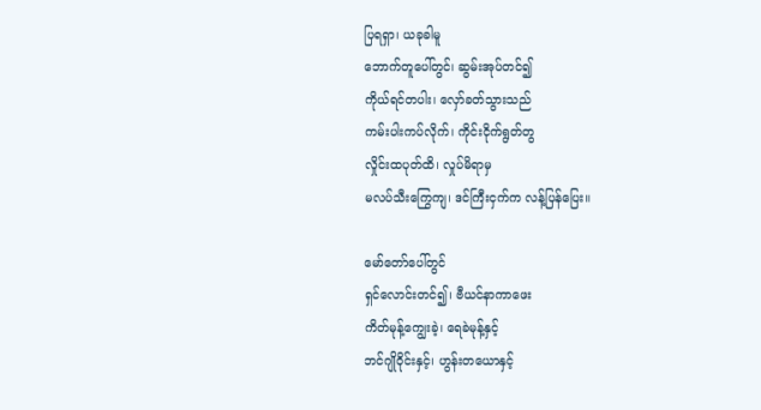ပြရရှာ၊ ယခုခါမူ
ဘောက်တူပေါ်တွင်၊ ဆွမ်းအုပ်တင်၍
ကိုယ်ရင်တပါး၊ လှော်ခတ်သွားသည်
ကမ်းပါးကပ်လိုက်၊ ကိုင်းငိုက်ရွတ်တွ
လှိုင်းထပုတ်ထိ၊ လှုပ်မိရာမှ
မလပ်သီးကြွေကျ၊ ဒင်ကြီးငှက်က လန့်ပြန်ပြေး။

မော်တော်ပေါ်တွင်
ရှင်လောင်းတင်၍၊ ဗီယင်နာကာဖေး
ကိတ်မုန့်ကျွေးခဲ့၊ ရေခဲမုန့်နှင့်
ဘင်ဂျိုဝိုင်းနှင့်၊ ဟွန်းတယောနှင့်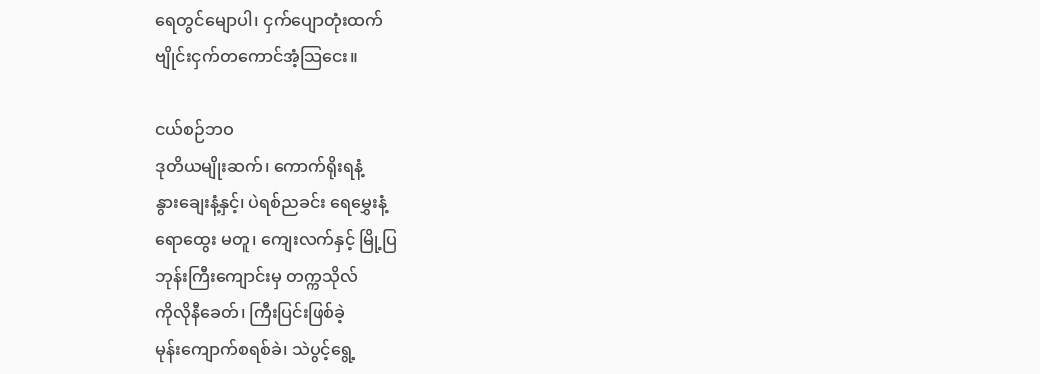ရေတွင်မျောပါ၊ ငှက်ပျောတုံးထက်
ဗျိုင်းငှက်တကောင်အံ့သြငေး။

ငယ်စဉ်ဘဝ
ဒုတိယမျိုးဆက်၊ ကောက်ရိုးရနံ့
နွားချေးနံ့နှင့်၊ ပဲရစ်ညခင်း ရေမွှေးနံ့
ရောထွေး မတူ၊ ကျေးလက်နှင့် မြို့ပြ
ဘုန်းကြီးကျောင်းမှ တက္ကသိုလ်
ကိုလိုနီခေတ်၊ ကြီးပြင်းဖြစ်ခဲ့
မုန်းကျောက်စရစ်ခဲ၊ သဲပွင့်ရွေ့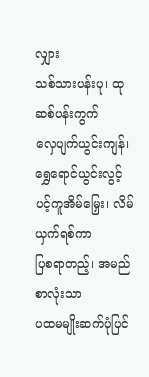လျှား
သစ်သားပန်းပု၊ ထုဆစ်ပန်းကွက်
လှေပျက်ယွင်းကျန်၊ ရွှေရောင်ယွင်းလွင့်
ပင့်ကူအိမ်မြှေး၊ လိမ်ယှက်ရစ်ကာ
ပြစရာတည့်၊ အမည်စာလုံးသာ
ပထမမျိုးဆက်ပုံပြင်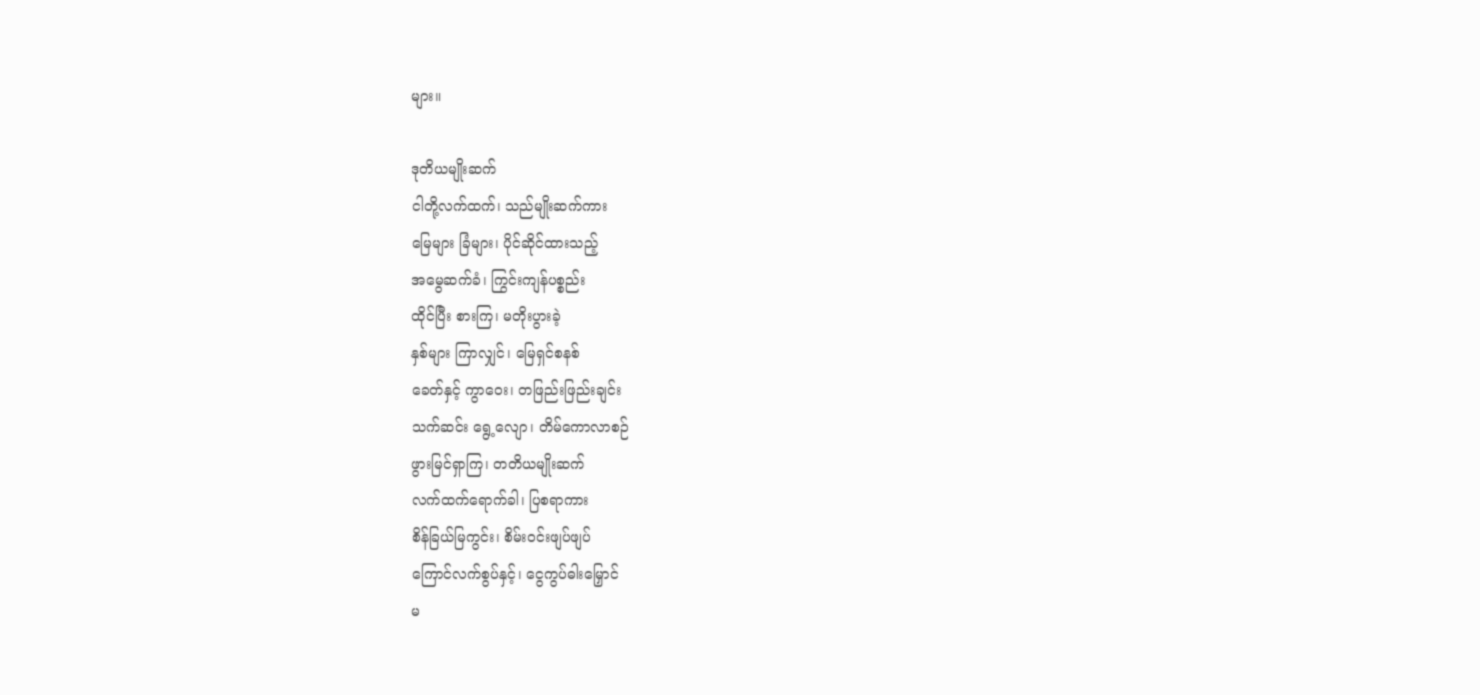များ။

ဒုတိယမျိုးဆက်
ငါတို့လက်ထက်၊ သည်မျိုးဆက်ကား
မြေများ ခြံများ၊ ပိုင်ဆိုင်ထားသည့်
အမွေဆက်ခံ၊ ကြွင်းကျန်ပစ္စည်း
ထိုင်ပြီး စားကြ၊ မတိုးပွားခဲ့
နှစ်များ ကြာလျှင်၊ မြေရှင်စနစ်
ခေတ်နှင့် ကွာဝေး၊ တဖြည်းဖြည်းချင်း
သက်ဆင်း ရွေ့လျော၊ တိမ်ကောလာစဉ်
ဖွားမြင်ရှာကြ၊ တတိယမျိုးဆက်
လက်ထက်ရောက်ခါ၊ ပြစရာကား
စိန်ခြယ်မြကွင်း၊ စိမ်းဝင်းဖျပ်ဖျပ်
ကြောင်လက်စွပ်နှင့်၊ ငွေကွပ်ဓါးမြှောင်
မ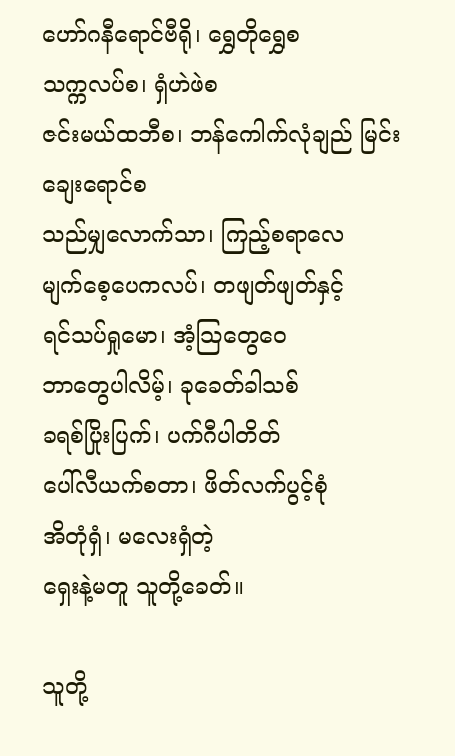ဟော်ဂနီရောင်ဗီရို၊ ရွှေတိုရွှေစ
သက္ကလပ်စ၊ ရှံဟဲဖဲစ
ဇင်းမယ်ထဘီစ၊ ဘန်ကေါက်လုံချည် မြင်းချေးရောင်စ
သည်မျှလောက်သာ၊ ကြည့်စရာလေ
မျက်စေ့ပေကလပ်၊ တဖျတ်ဖျတ်နှင့်
ရင်သပ်ရှုမော၊ အံ့သြတွေဝေ
ဘာတွေပါလိမ့်၊ ခုခေတ်ခါသစ်
ခရစ်ပြိုးပြက်၊ ပက်ဂီပါတိတ်
ပေါ်လီယက်စတာ၊ ဖိတ်လက်ပွင့်စုံ
အိတုံရှံ၊ မလေးရှံတဲ့
ရှေးနဲ့မတူ သူတို့ခေတ်။

သူတို့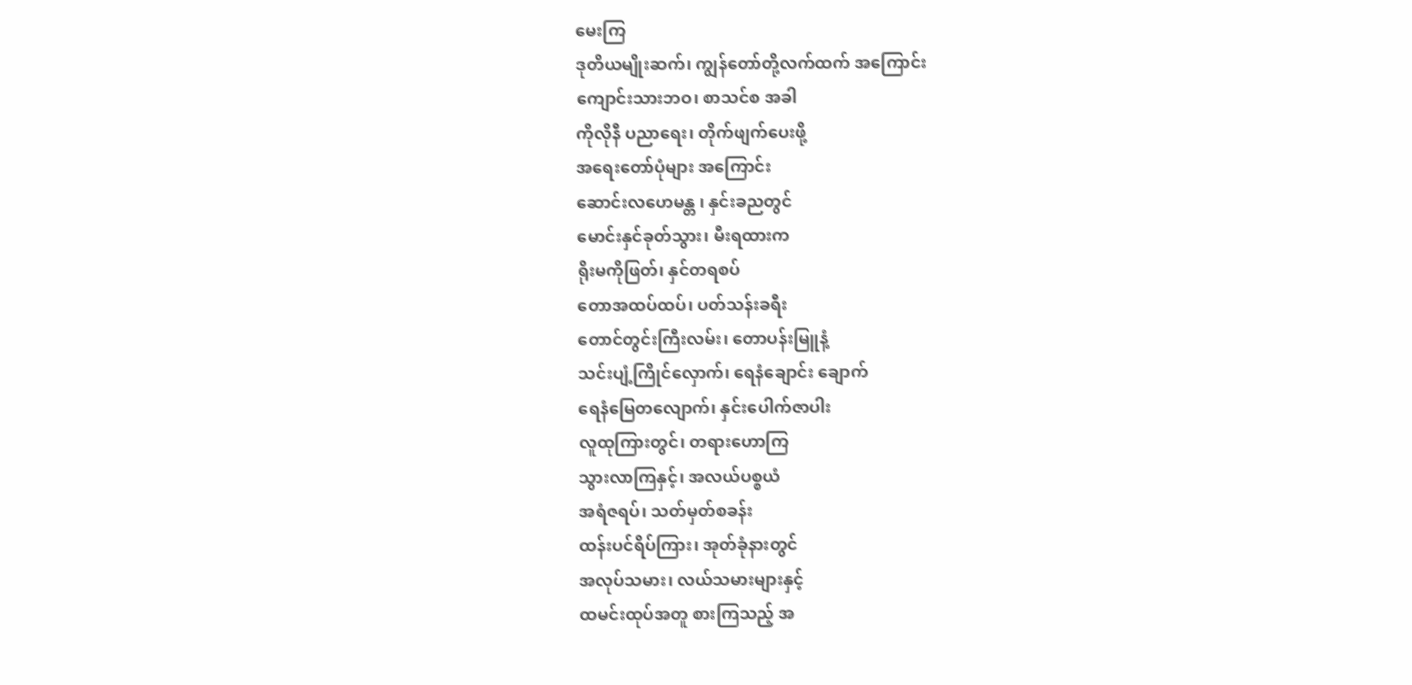မေးကြ
ဒုတိယမျိုးဆက်၊ ကျွန်တော်တို့လက်ထက် အကြောင်း
ကျောင်းသားဘဝ၊ စာသင်စ အခါ
ကိုလိုနီ ပညာရေး၊ တိုက်ဖျက်ပေးဖို့
အရေးတော်ပုံများ အကြောင်း
ဆောင်းလဟေမန္တ ၊ နှင်းခညတွင်
မောင်းနှင်ခုတ်သွား၊ မီးရထားက
ရိုးမကိုဖြတ်၊ နှင်တရစပ်
တောအထပ်ထပ်၊ ပတ်သန်းခရီး
တောင်တွင်းကြီးလမ်း၊ တောပန်းမြူနံ့
သင်းပျံ့ကြိုင်လှောက်၊ ရေနံချောင်း ချောက်
ရေနံမြေတလျောက်၊ နှင်းပေါက်ဇာပါး
လူထုကြားတွင်၊ တရားဟောကြ
သွားလာကြနှင့်၊ အလယ်ပစ္စယံ
အရံဇရပ်၊ သတ်မှတ်စခန်း
ထန်းပင်ရိပ်ကြား၊ အုတ်ခုံနားတွင်
အလုပ်သမား၊ လယ်သမားများနှင့်
ထမင်းထုပ်အတူ စားကြသည့် အ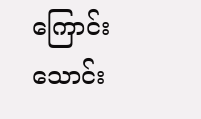ကြောင်း
သောင်း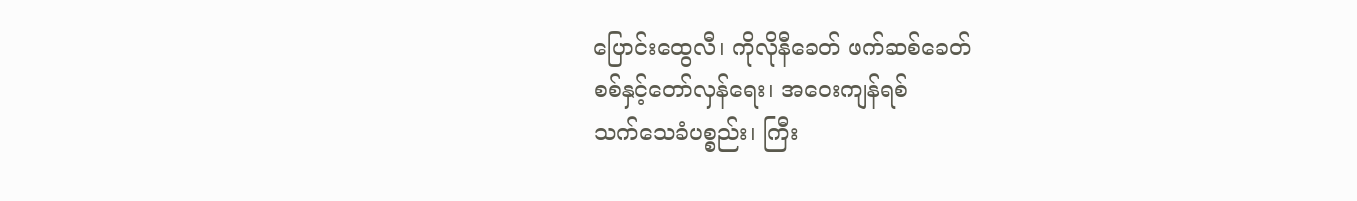ပြောင်းထွေလီ၊ ကိုလိုနီခေတ် ဖက်ဆစ်ခေတ်
စစ်နှင့်တော်လှန်ရေး၊ အဝေးကျန်ရစ်
သက်သေခံပစ္စည်း၊ ကြီး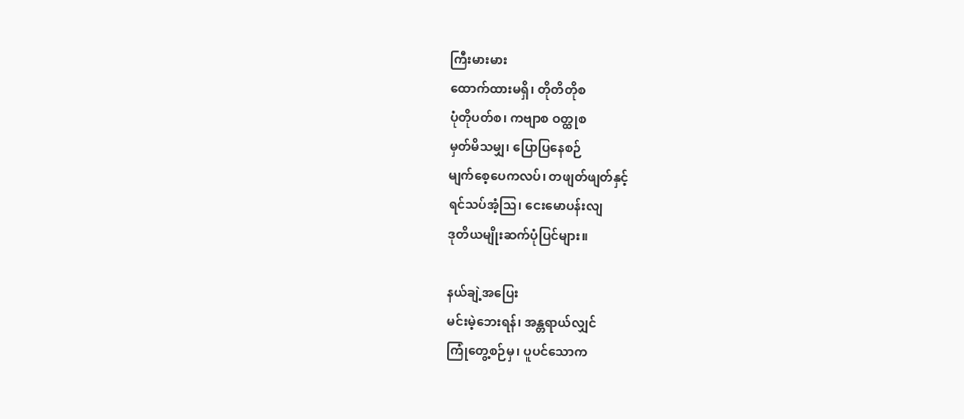ကြီးမားမား
ထောက်ထားမရှိ၊ တိုတိတိုစ
ပုံတိုပတ်စ၊ ကဗျာစ ဝတ္ထုစ
မှတ်မိသမျှ၊ ပြောပြနေစဉ်
မျက်စေ့ပေကလပ်၊ တဖျတ်ဖျတ်နှင့်
ရင်သပ်အံ့သြ၊ ငေးမောပန်းလျ
ဒုတိယမျိုးဆက်ပုံပြင်များ။

နယ်ချဲ့အပြေး
မင်းမဲ့ဘေးရန်၊ အန္တရာယ်လျှင်
ကြုံတွေ့စဉ်မှ၊ ပူပင်သောက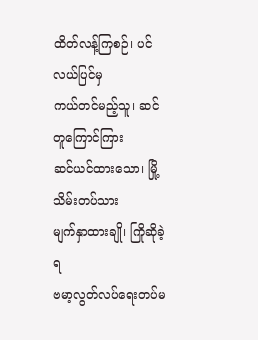ထိတ်လန့်ကြစဉ်၊ ပင်လယ်ပြင်မှ
ကယ်တင်မည့်သူ၊ ဆင်တူကြောင်ကြား
ဆင်ယင်ထားသော၊ မြို့သိမ်းတပ်သား
မျက်နှာထားချို၊ ကြိုဆိုခဲ့ရ
ဗမာ့လွတ်လပ်ရေးတပ်မ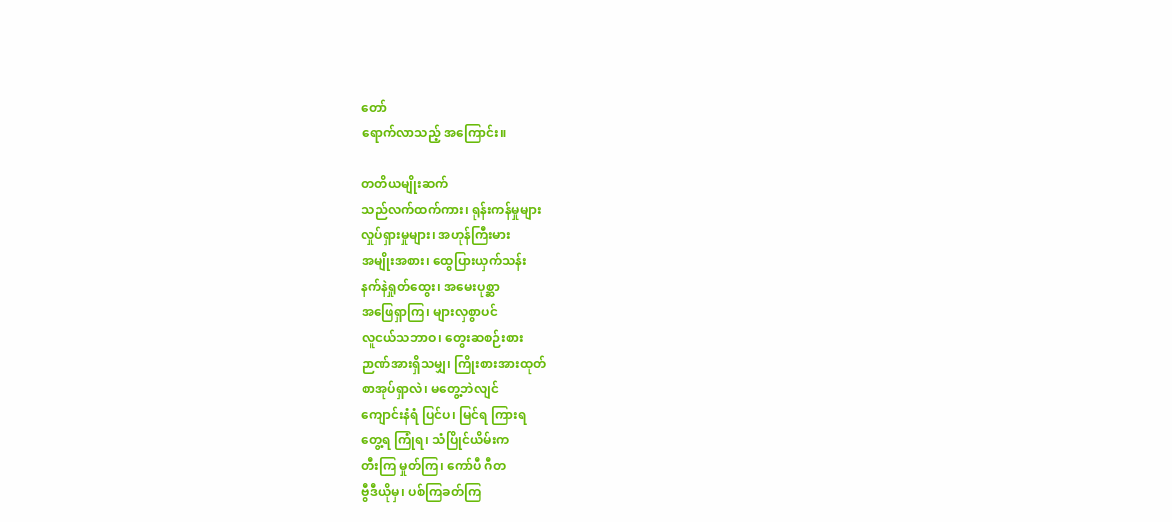တော်
ရောက်လာသည့် အကြောင်း။

တတိယမျိုးဆက်
သည်လက်ထက်ကား၊ ရုန်းကန်မှုများ
လှုပ်ရှားမှုများ၊ အဟုန်ကြီးမား
အမျိုးအစား၊ ထွေပြားယှက်သန်း
နက်နဲရှုတ်ထွေး၊ အမေးပုစ္ဆာ
အဖြေရှာကြ၊ များလှစွာပင်
လူငယ်သဘာဝ၊ တွေးဆစဉ်းစား
ဉာဏ်အားရှိသမျှ၊ ကြိုးစားအားထုတ်
စာအုပ်ရှာလဲ၊ မတွေ့ဘဲလျင်
ကျောင်းနံရံ ပြင်ပ၊ မြင်ရ ကြားရ
တွေ့ရ ကြုံရ၊ သံပြိုင်ယိမ်းက
တီးကြ မှုတ်ကြ၊ ကော်ပီ ဂီတ
ဗွီဒီယိုမှ၊ ပစ်ကြခတ်ကြ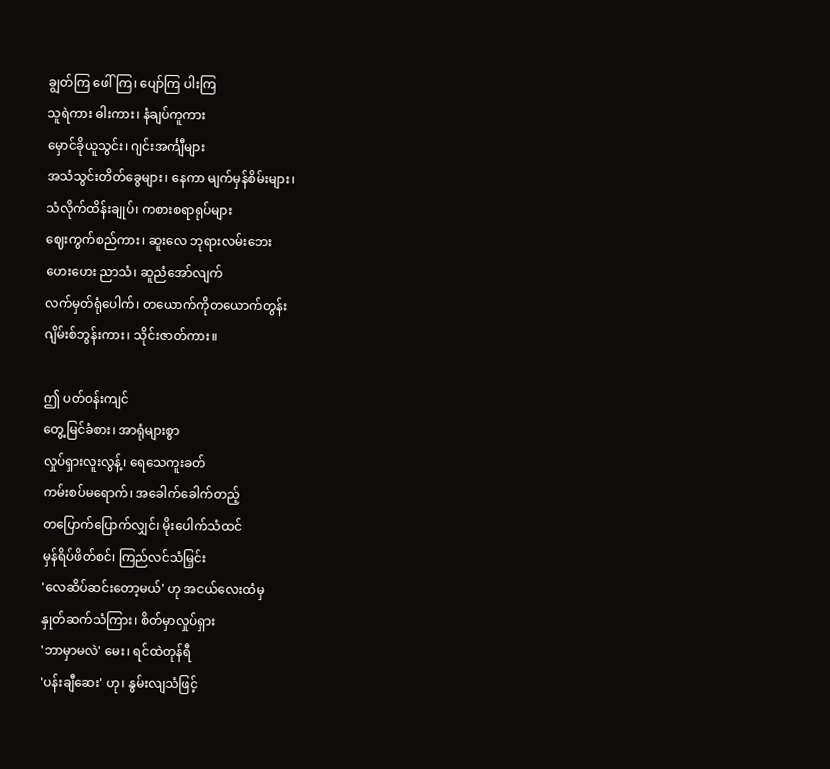ချွတ်ကြ ဖေါ်ကြ၊ ပျော်ကြ ပါးကြ
သူရဲကား ဓါးကား၊ နံချပ်ကူကား
မှောင်ခိုယူသွင်း၊ ဂျင်းအင်္ကျီများ
အသံသွင်းတိတ်ခွေများ၊ နေကာ မျက်မှန်စိမ်းများ၊
သံလိုက်ထိန်းချုပ်၊ ကစားစရာရုပ်များ
ဈေးကွက်စည်ကား၊ ဆူးလေ ဘုရားလမ်းဘေး
ဟေးဟေး ညာသံ၊ ဆူညံအော်လျက်
လက်မှတ်ရုံပေါက်၊ တယောက်ကိုတယောက်တွန်း
ဂျိမ်းစ်ဘွန်းကား၊ သိုင်းဇာတ်ကား။

ဤ ပတ်ဝန်းကျင်
တွေ့မြင်ခံစား၊ အာရုံများစွာ
လှုပ်ရှားလူးလွန့်၊ ရေသေကူးခတ်
ကမ်းစပ်မရောက်၊ အခေါက်ခေါက်တည့်
တပြောက်ပြောက်လျှင်၊ မိုးပေါက်သံထင်
မှန်ရိပ်ဖိတ်စင်၊ ကြည်လင်သံမြှင်း
'လေဆိပ်ဆင်းတော့မယ်' ဟု အငယ်လေးထံမှ
နှုတ်ဆက်သံကြား၊ စိတ်မှာလှုပ်ရှား
'ဘာမှာမလဲ' မေး၊ ရင်ထဲတုန်ရီ
'ပန်းချီဆေး' ဟု၊ နွမ်းလျသံဖြင့်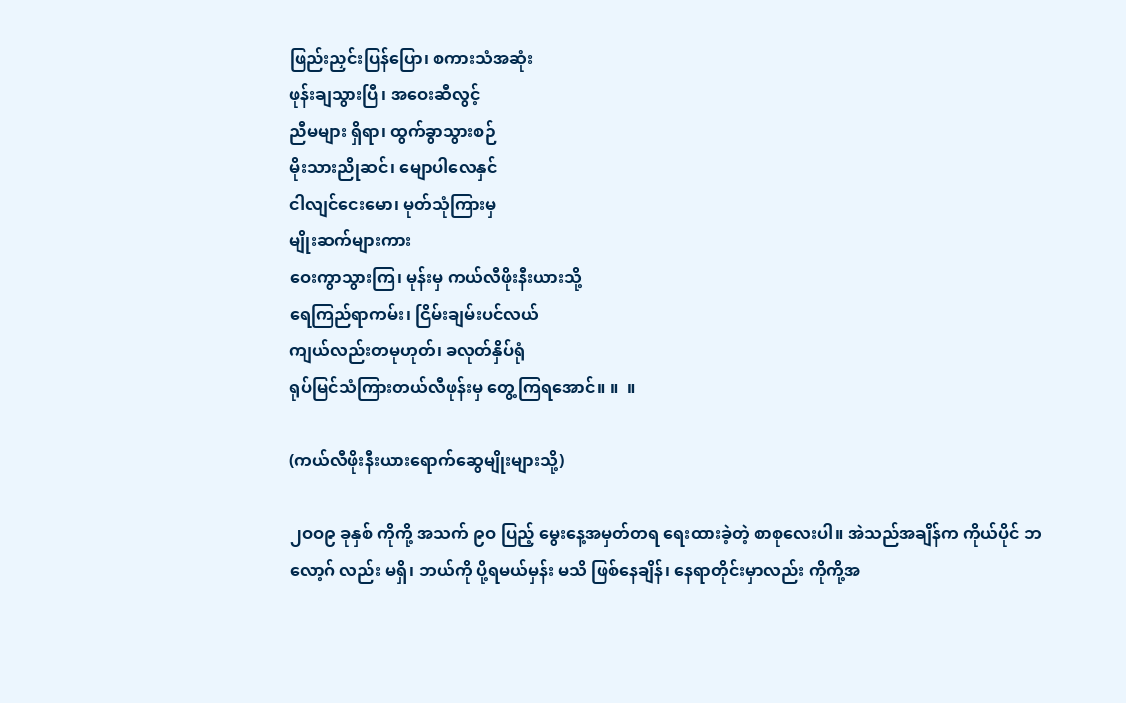ဖြည်းညှင်းပြန်ပြော၊ စကားသံအဆုံး
ဖုန်းချသွားပြီ၊ အဝေးဆီလွင့်
ညီမများ ရှိရာ၊ ထွက်ခွာသွားစဉ်
မိုးသားညိုဆင်၊ မျောပါလေနှင်
ငါလျင်ငေးမော၊ မုတ်သုံကြားမှ
မျိုးဆက်များကား
ဝေးကွာသွားကြ၊ မုန်းမှ ကယ်လီဖိုးနီးယားသို့
ရေကြည်ရာကမ်း၊ ငြိမ်းချမ်းပင်လယ်
ကျယ်လည်းတမုဟုတ်၊ ခလုတ်နှိပ်ရုံ
ရုပ်မြင်သံကြားတယ်လီဖုန်းမှ တွေ့ကြရအောင်။ ။  ။

(ကယ်လီဖိုးနီးယားရောက်ဆွေမျိုးများသို့)

၂ဝဝ၉ ခုနှစ် ကိုကို့ အသက် ၉ဝ ပြည့် မွေးနေ့အမှတ်တရ ရေးထားခဲ့တဲ့ စာစုလေးပါ။ အဲသည်အချိန်က ကိုယ်ပိုင် ဘလော့ဂ် လည်း မရှိ၊ ဘယ်ကို ပို့ရမယ်မှန်း မသိ ဖြစ်နေချိန်၊ နေရာတိုင်းမှာလည်း ကိုကို့အ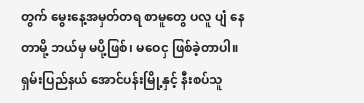တွက် မွေးနေ့အမှတ်တရ စာမူတွေ ပလူ ပျံ နေတာမို့ ဘယ်မှ မပို့ဖြစ်၊ မဝေငှ ဖြစ်ခဲ့တာပါ။
ရှမ်းပြည်နယ် အောင်ပန်းမြို့နှင့် နီးစပ်သူ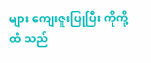များ ကျေးဇူးပြုပြီး ကိုကို့ထံ သည်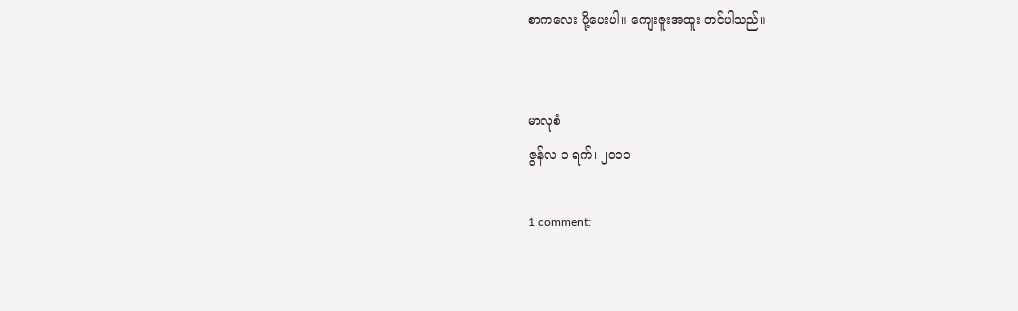စာကလေး ပို့ပေးပါ။ ကျေးဇူးအထူး တင်ပါသည်။


မာလုစံ
ဇွန်လ ၁ ရက်၊ ၂ဝ၁၁

1 comment: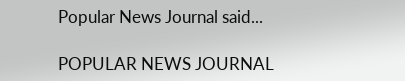Popular News Journal said...

POPULAR NEWS JOURNAL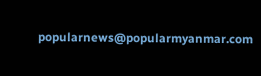popularnews@popularmyanmar.com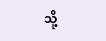သို့